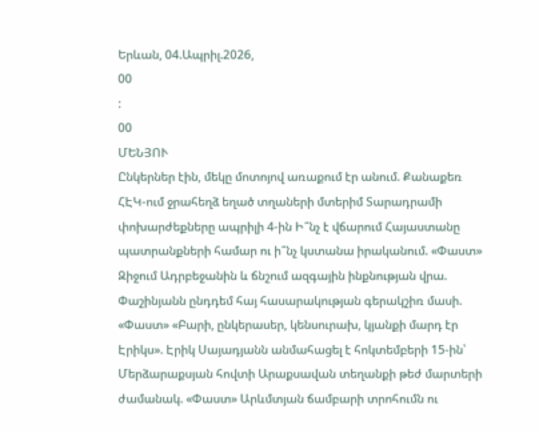Երևան, 04.Ապրիլ.2026,
00
:
00
ՄԵՆՅՈՒ
Ընկերներ էին, մեկը մոտոյով առաքում էր անում. Քանաքեռ ՀԷԿ-ում ջրահեղձ եղած տղաների մտերիմ Տարադրամի փոխարժեքները ապրիլի 4-ին Ի՞նչ է վճարում Հայաստանը պատրանքների համար ու ի՞նչ կստանա իրականում. «Փաստ» Զիջում Ադրբեջանին և ճնշում ազգային ինքնության վրա. Փաշինյանն ընդդեմ հայ հասարակության գերակշիռ մասի. «Փաստ» «Բարի, ընկերասեր, կենսուրախ, կյանքի մարդ էր Էրիկս». Էրիկ Սայադյանն անմահացել է հոկտեմբերի 15-ին՝ Մերձարաքսյան հովտի Արաքսավան տեղանքի թեժ մարտերի ժամանակ. «Փաստ» Արևմտյան ճամբարի տրոհումն ու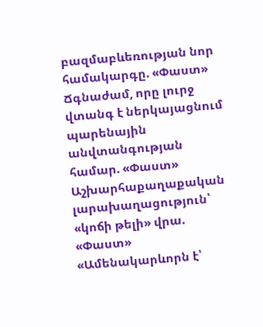բազմաբևեռության նոր համակարգը. «Փաստ» Ճգնաժամ, որը լուրջ վտանգ է ներկայացնում պարենային անվտանգության համար. «Փաստ» Աշխարհաքաղաքական լարախաղացություն՝ «կոճի թելի» վրա. «Փաստ» «Ամենակարևորն է՝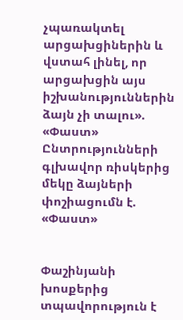չպառակտել արցախցիներին և վստահ լինել, որ արցախցին այս իշխանություններին ձայն չի տալու». «Փաստ» Ընտրությունների գլխավոր ռիսկերից մեկը ձայների փոշիացումն է. «Փաստ»


Փաշինյանի խոսքերից տպավորություն է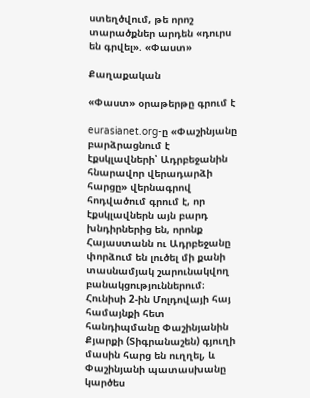ստեղծվում, թե որոշ տարածքներ արդեն «դուրս են գրվել». «Փաստ»

Քաղաքական

«Փաստ» օրաթերթը գրում է

eurasianet.org-ը «Փաշինյանը բարձրացնում է էքսկլավների՝ Ադրբեջանին հնարավոր վերադարձի հարցը» վերնագրով հոդվածում գրում է, որ էքսկլավներն այն բարդ խնդիրներից են, որոնք Հայաստանն ու Ադրբեջանը փորձում են լուծել մի քանի տասնամյակ շարունակվող բանակցություններում։ Հունիսի 2-ին Մոլդովայի հայ համայնքի հետ հանդիպմանը Փաշինյանին Քյարքի (Տիգրանաշեն) գյուղի մասին հարց են ուղղել, և Փաշինյանի պատասխանը կարծես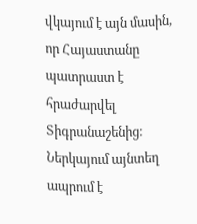վկայում է այն մասին, որ Հայաստանը պատրաստ է հրաժարվել Տիգրանաշենից։ Ներկայում այնտեղ ապրում է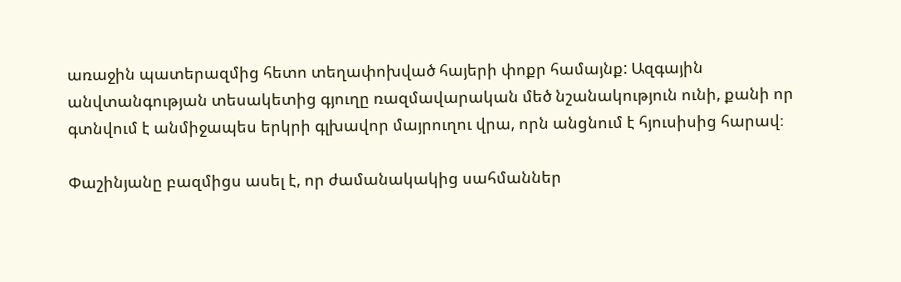առաջին պատերազմից հետո տեղափոխված հայերի փոքր համայնք: Ազգային անվտանգության տեսակետից գյուղը ռազմավարական մեծ նշանակություն ունի, քանի որ գտնվում է անմիջապես երկրի գլխավոր մայրուղու վրա, որն անցնում է հյուսիսից հարավ։

Փաշինյանը բազմիցս ասել է, որ ժամանակակից սահմաններ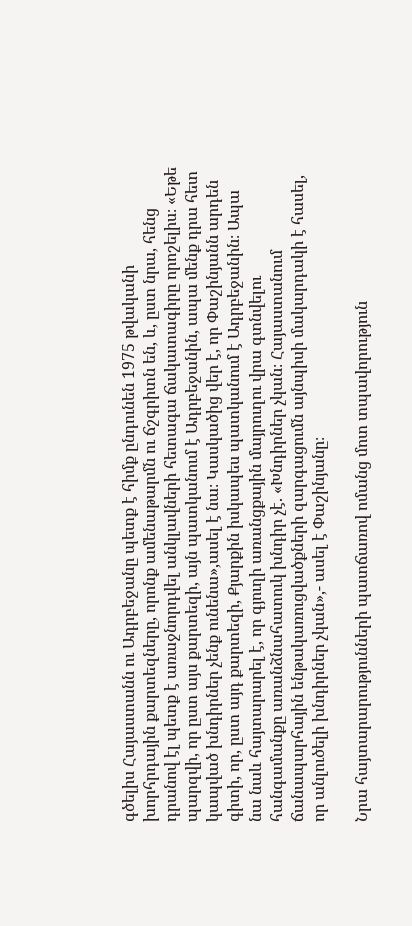գծելիս Հայաստանն ու Ադրբեջանը պետք է հիմք ընդունեն 1975 թվականի խորհրդային քարտեզները, որոնք ամենաթարմն ու ճշգրիտն են, և, ըստ նրա, հենց դրանով էլ պետք է առաջնորդվել անկլավների հետագա ճակատագիրը որոշելիս։ «Եթե պարզվի, որ ըստ այս քարտեզի, այն պատկանում է Ադրբեջանին, ապա մենք դրա հետ կապված խնդիրներ չենք ունենա»,ասել է նա։ Կասկածից վեր է, որ Փաշինյանն արդեն գիտի, որ, ըստ այդ քարտեզի, Քյարքին իսկապես պատկանում է Ադրբեջանին։ Ապա նա նաև հայտարարել է, որ գյուղի առանցքային մայրուղու վրա գտնվելու հանգամանքը առանձնահատուկ խնդիր չէ. «Խնդիրներ չկան։ Հայաստանում ճանապարհային ենթակառուցվածքների զարգացումն այնպիսի մակարդակի է հասել, որ անլուծելի խնդիրներ չկան»,- ասել է Փաշինյանը։

Նրա հայտարարությունների պատճառով ոմանց մոտ տպավորություն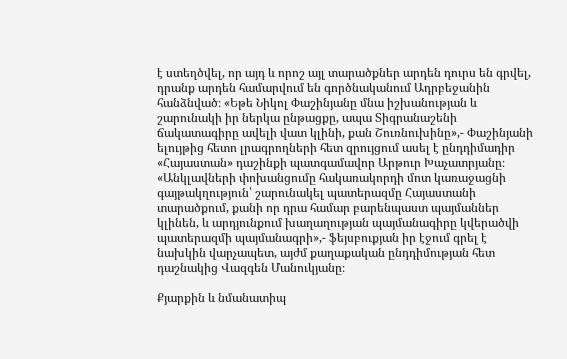է ստեղծվել, որ այդ և որոշ այլ տարածքներ արդեն դուրս են գրվել, դրանք արդեն համարվում են գործնականում Ադրբեջանին հանձնված։ «Եթե Նիկոլ Փաշինյանը մնա իշխանության և շարունակի իր ներկա ընթացքը, ապա Տիգրանաշենի ճակատագիրը ավելի վատ կլինի, քան Շուռնուխինը»,- Փաշինյանի ելույթից հետո լրագրողների հետ զրույցում ասել է ընդդիմադիր «Հայաստան» դաշինքի պատգամավոր Արթուր Խաչատրյանը։ «Անկլավների փոխանցումը հակառակորդի մոտ կառաջացնի գայթակղություն՝ շարունակել պատերազմը Հայաստանի տարածքում, քանի որ դրա համար բարենպաստ պայմաններ կլինեն, և արդյունքում խաղաղության պայմանագիրը կվերածվի պատերազմի պայմանագրի»,- ֆեյսբուքյան իր էջում գրել է նախկին վարչապետ, այժմ քաղաքական ընդդիմության հետ դաշնակից Վազգեն Մանուկյանը։

Քյարքին և նմանատիպ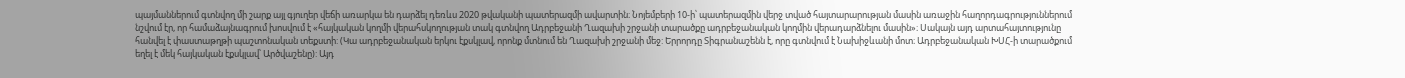պայմաններում գտնվող մի շարք այլ գյուղեր վեճի առարկա են դարձել դեռևս 2020 թվականի պատերազմի ավարտին։ Նոյեմբերի 10-ի՝ պատերազմին վերջ տված հայտարարության մասին առաջին հաղորդագրություններում նշվում էր, որ համաձայնագրում խոսվում է «հայկական կողմի վերահսկողության տակ գտնվող Ադրբեջանի Ղազախի շրջանի տարածքը ադրբեջանական կողմին վերադարձնելու մասին»։ Սակայն այդ արտահայտությունը հանվել է փաստաթղթի պաշտոնական տեքստի: (Կա ադրբեջանական երկու էքսկլավ, որոնք մտնում են Ղազախի շրջանի մեջ: Երրորդը Տիգրանաշենն է, որը գտնվում է Նախիջևանի մոտ։ Ադրբեջանական ԽՍՀ-ի տարածքում եղել է մեկ հայկական էքսկլավ՝ Արծվաշենը): Այդ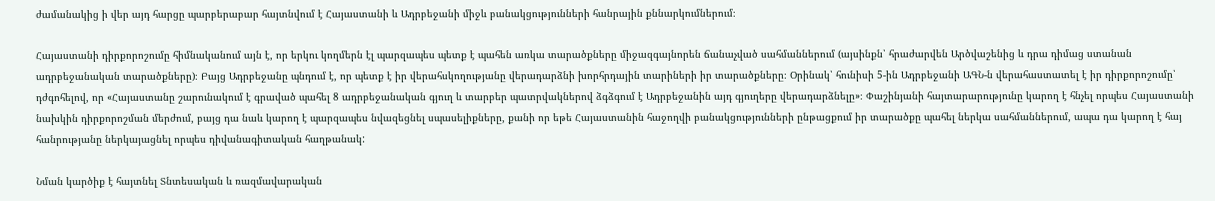ժամանակից ի վեր այդ հարցը պարբերաբար հայտնվում է Հայաստանի և Ադրբեջանի միջև բանակցությունների հանրային քննարկումներում։

Հայաստանի դիրքորոշումը հիմնականում այն է, որ երկու կողմերն էլ պարզապես պետք է պահեն առկա տարածքները միջազգայնորեն ճանաչված սահմաններում (այսինքն՝ հրաժարվեն Արծվաշենից և դրա դիմաց ստանան ադրբեջանական տարածքները)։ Բայց Ադրբեջանը պնդում է, որ պետք է իր վերահսկողությանը վերադարձնի խորհրդային տարիների իր տարածքները։ Օրինակ՝ հունիսի 5-ին Ադրբեջանի ԱԳՆ-ն վերահաստատել է իր դիրքորոշումը՝ դժգոհելով, որ «Հայաստանը շարունակում է գրաված պահել 8 ադրբեջանական գյուղ և տարբեր պատրվակներով ձգձգում է Ադրբեջանին այդ գյուղերը վերադարձնելը»։ Փաշինյանի հայտարարությունը կարող է հնչել որպես Հայաստանի նախկին դիրքորոշման մերժում, բայց դա նաև կարող է պարզապես նվազեցնել սպասելիքները, քանի որ եթե Հայաստանին հաջողվի բանակցությունների ընթացքում իր տարածքը պահել ներկա սահմաններում, ապա դա կարող է հայ հանրությանը ներկայացնել որպես դիվանագիտական հաղթանակ:

Նման կարծիք է հայտնել Տնտեսական և ռազմավարական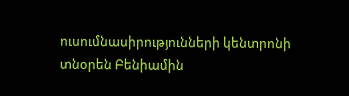ուսումնասիրությունների կենտրոնի տնօրեն Բենիամին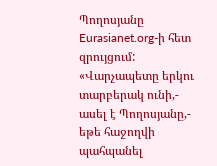Պողոսյանը Eurasianet.org-ի հետ զրույցում: «Վարչապետը երկու տարբերակ ունի,- ասել է Պողոսյանը,- եթե հաջողվի պահպանել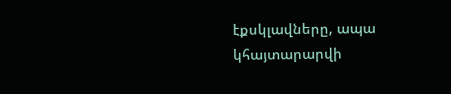էքսկլավները, ապա կհայտարարվի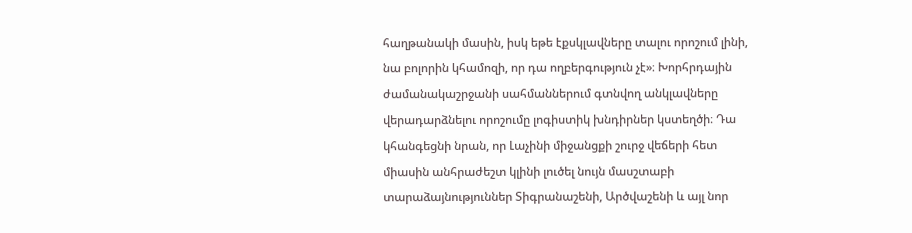հաղթանակի մասին, իսկ եթե էքսկլավները տալու որոշում լինի, նա բոլորին կհամոզի, որ դա ողբերգություն չէ»։ Խորհրդային ժամանակաշրջանի սահմաններում գտնվող անկլավները վերադարձնելու որոշումը լոգիստիկ խնդիրներ կստեղծի։ Դա կհանգեցնի նրան, որ Լաչինի միջանցքի շուրջ վեճերի հետ միասին անհրաժեշտ կլինի լուծել նույն մասշտաբի տարաձայնություններ Տիգրանաշենի, Արծվաշենի և այլ նոր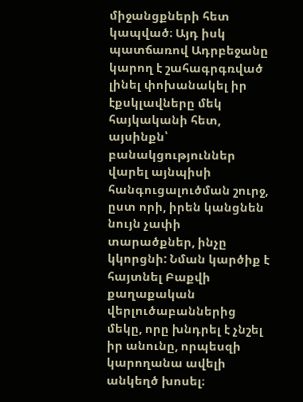միջանցքների հետ կապված։ Այդ իսկ պատճառով Ադրբեջանը կարող է շահագրգռված լինել փոխանակել իր էքսկլավները մեկ հայկականի հետ, այսինքն՝ բանակցություններ վարել այնպիսի հանգուցալուծման շուրջ, ըստ որի, իրեն կանցնեն նույն չափի տարածքներ, ինչը կկորցնի: Նման կարծիք է հայտնել Բաքվի քաղաքական վերլուծաբաններից մեկը, որը խնդրել է չնշել իր անունը, որպեսզի կարողանա ավելի անկեղծ խոսել։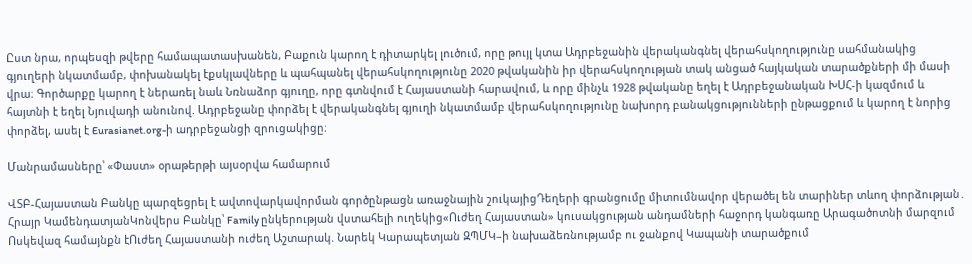Ըստ նրա, որպեսզի թվերը համապատասխանեն, Բաքուն կարող է դիտարկել լուծում, որը թույլ կտա Ադրբեջանին վերականգնել վերահսկողությունը սահմանակից գյուղերի նկատմամբ, փոխանակել էքսկլավները և պահպանել վերահսկողությունը 2020 թվականին իր վերահսկողության տակ անցած հայկական տարածքների մի մասի վրա։ Գործարքը կարող է ներառել նաև Նռնաձոր գյուղը, որը գտնվում է Հայաստանի հարավում, և որը մինչև 1928 թվականը եղել է Ադրբեջանական ԽՍՀ-ի կազմում և հայտնի է եղել Նյուվադի անունով. Ադրբեջանը փորձել է վերականգնել գյուղի նկատմամբ վերահսկողությունը նախորդ բանակցությունների ընթացքում և կարող է նորից փորձել, ասել է Eurasianet.org-ի ադրբեջանցի զրուցակիցը։

Մանրամասները՝ «Փաստ» օրաթերթի այսօրվա համարում

ՎՏԲ-Հայաստան Բանկը պարզեցրել է ավտովարկավորման գործընթացն առաջնային շուկայիցԴեղերի գրանցումը միտումնավոր վերածել են տարիներ տևող փորձության․ Հրայր ԿամենդատյանԿոնվերս Բանկը՝ Family ընկերության վստահելի ուղեկից«Ուժեղ Հայաստան» կուսակցության անդամների հաջորդ կանգառը Արագածոտնի մարզում Ոսկեվազ համայնքն էՈւժեղ Հայաստանի ուժեղ Աշտարակ. Նարեկ Կարապետյան ԶՊՄԿ–ի նախաձեռնությամբ ու ջանքով Կապանի տարածքում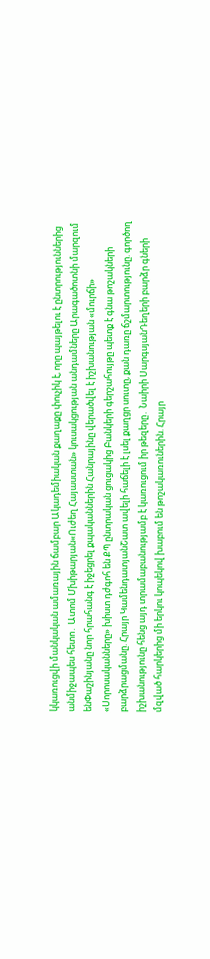կկառուցվի մանկական ամառային ճամբար Ակադեմիական քաղաքը փուչիկ է, որը պայթելու է ընտրություններից անմիջապես հետո․ Ատոմ Մխիթարյան«Ուժեղ Հայաստան» կուսակցության անդամները Արագածոտնի մարզում ենՓաշինյանը նոր հրահանգ է իջեցրել քպականներին Հանրայինը վերածվել է իշխանության «մուրճի» «Սորոսականները» խիստ դժգոհ են ՔՊ ընտրական ցուցակից Բանկերի գերշահույթը պետք է գնա թոշակների բարձրացմանը. Հրայր ԿամենդատյանՇատ ավելի հաճելի է լսել քաղցր սուտը, քան դառը ճշմարտությունը. գործող իշխանությունը հենց այդ տրամաբանությամբ է կառուցում իր թեզերը․ Նաիրի ՍարգսյանԴեղերի բարձր գների մզված հարկերից մի երկու կոպեկով խաբում են թոշակառուներին. Հրայր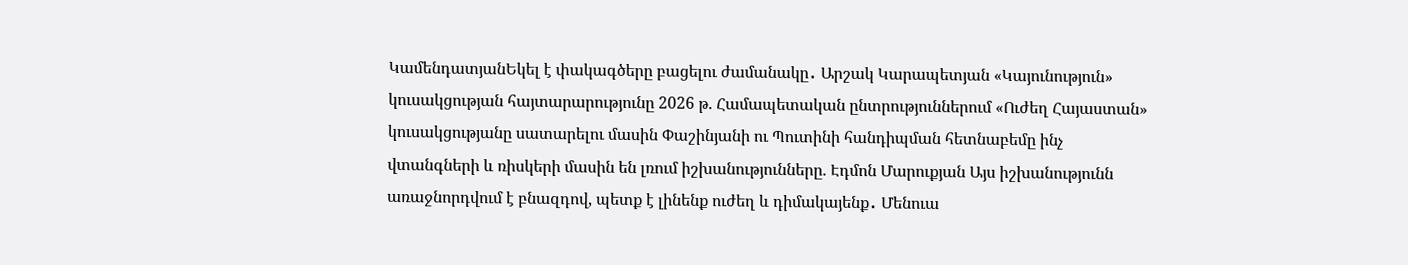ԿամենդատյանԵկել է փակագծերը բացելու ժամանակը․ Արշակ Կարապետյան «Կայունություն» կուսակցության հայտարարությունը 2026 թ. Համապետական ընտրություններում «Ուժեղ Հայաստան» կուսակցությանը սատարելու մասին Փաշինյանի ու Պուտինի հանդիպման հետնաբեմը ինչ վտանգների և ռիսկերի մասին են լռում իշխանությունները. Էդմոն Մարուքյան Այս իշխանությունն առաջնորդվում է բնազդով, պետք է լինենք ուժեղ և դիմակայենք․ Մենուա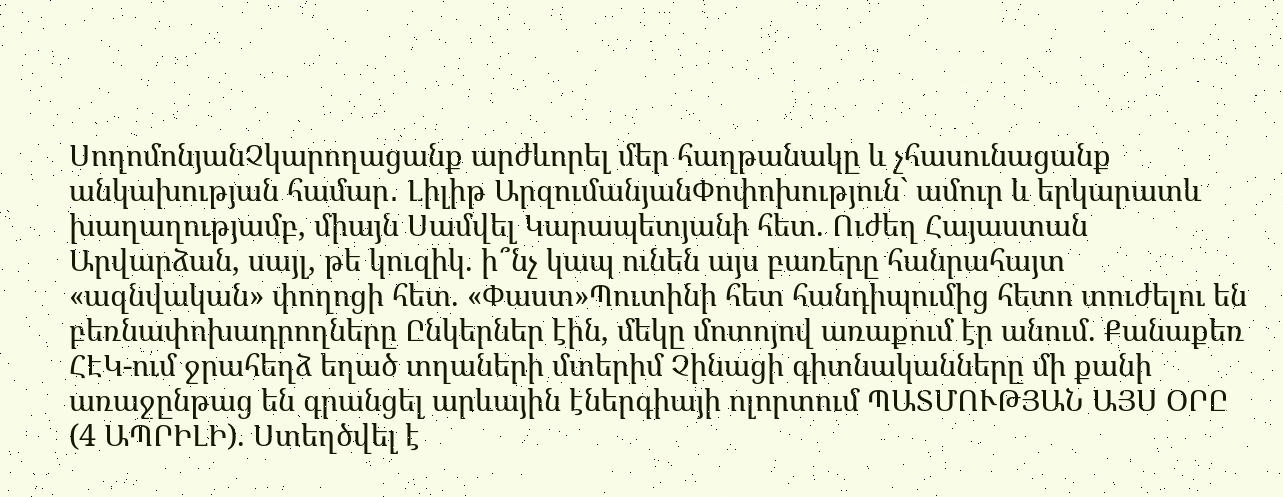ՍողոմոնյանՉկարողացանք արժևորել մեր հաղթանակը և չհասունացանք անկախության համար․ Լիլիթ ԱրզումանյանՓոփոխություն` ամուր և երկարատև խաղաղությամբ, միայն Սամվել Կարապետյանի հետ. Ուժեղ Հայաստան Արվարձան, սայլ, թե կուզիկ. ի՞նչ կապ ունեն այս բառերը հանրահայտ «ազնվական» փողոցի հետ. «Փաստ»Պուտինի հետ հանդիպումից հետո տուժելու են բեռնափոխադրողները Ընկերներ էին, մեկը մոտոյով առաքում էր անում. Քանաքեռ ՀԷԿ-ում ջրահեղձ եղած տղաների մտերիմ Չինացի գիտնականները մի քանի առաջընթաց են գրանցել արևային էներգիայի ոլորտում ՊԱՏՄՈՒԹՅԱՆ ԱՅՍ ՕՐԸ (4 ԱՊՐԻԼԻ). Ստեղծվել է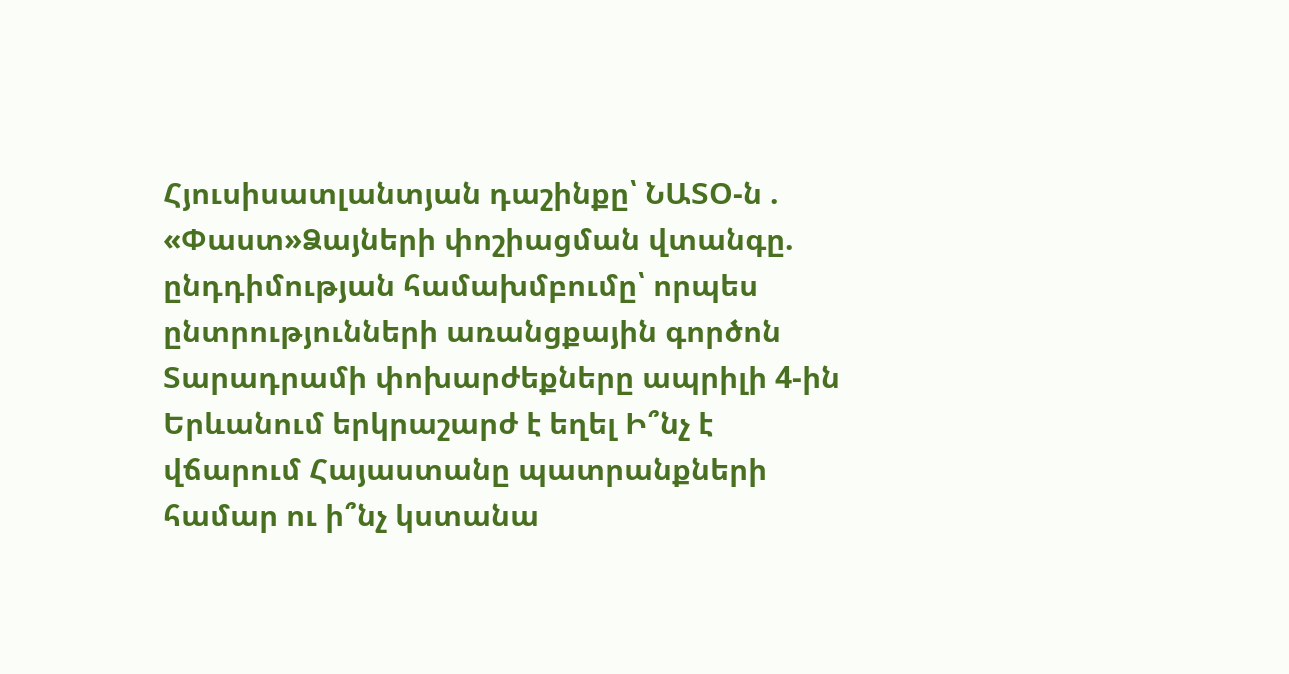Հյուսիսատլանտյան դաշինքը՝ ՆԱՏՕ-ն . «Փաստ»Ձայների փոշիացման վտանգը. ընդդիմության համախմբումը՝ որպես ընտրությունների առանցքային գործոն Տարադրամի փոխարժեքները ապրիլի 4-ին Երևանում երկրաշարժ է եղել Ի՞նչ է վճարում Հայաստանը պատրանքների համար ու ի՞նչ կստանա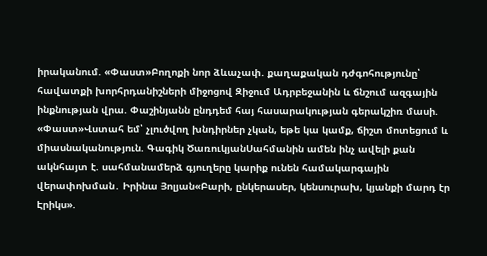իրականում. «Փաստ»Բողոքի նոր ձևաչափ. քաղաքական դժգոհությունը՝ հավատքի խորհրդանիշների միջոցով Զիջում Ադրբեջանին և ճնշում ազգային ինքնության վրա. Փաշինյանն ընդդեմ հայ հասարակության գերակշիռ մասի. «Փաստ»Վստահ եմ՝ չլուծվող խնդիրներ չկան, եթե կա կամք, ճիշտ մոտեցում և միասնականություն. Գագիկ ԾառուկյանՍահմանին ամեն ինչ ավելի քան ակնհայտ է. սահմանամերձ գյուղերը կարիք ունեն համակարգային վերափոխման․ Իրինա Յոլյան«Բարի, ընկերասեր, կենսուրախ, կյանքի մարդ էր Էրիկս».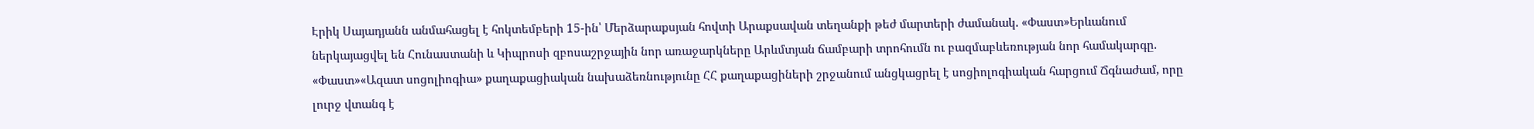Էրիկ Սայադյանն անմահացել է հոկտեմբերի 15-ին՝ Մերձարաքսյան հովտի Արաքսավան տեղանքի թեժ մարտերի ժամանակ. «Փաստ»Երևանում ներկայացվել են Հունաստանի և Կիպրոսի զբոսաշրջային նոր առաջարկները Արևմտյան ճամբարի տրոհումն ու բազմաբևեռության նոր համակարգը. «Փաստ»«Ազատ սոցոլիոգիա» քաղաքացիական նախաձեռնությունը ՀՀ քաղաքացիների շրջանում անցկացրել է սոցիոլոգիական հարցում Ճգնաժամ, որը լուրջ վտանգ է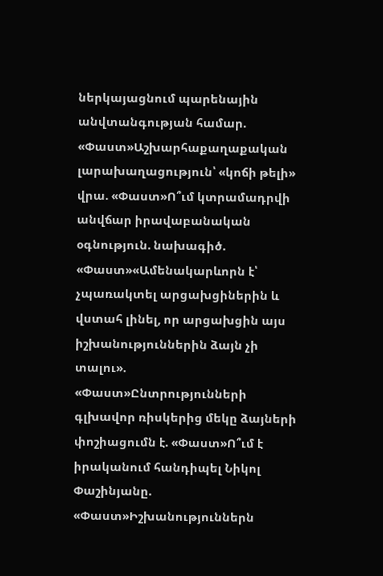ներկայացնում պարենային անվտանգության համար. «Փաստ»Աշխարհաքաղաքական լարախաղացություն՝ «կոճի թելի» վրա. «Փաստ»Ո՞ւմ կտրամադրվի անվճար իրավաբանական օգնություն. նախագիծ. «Փաստ»«Ամենակարևորն է՝ չպառակտել արցախցիներին և վստահ լինել, որ արցախցին այս իշխանություններին ձայն չի տալու». «Փաստ»Ընտրությունների գլխավոր ռիսկերից մեկը ձայների փոշիացումն է. «Փաստ»Ո՞ւմ է իրականում հանդիպել Նիկոլ Փաշինյանը. «Փաստ»Իշխանություններն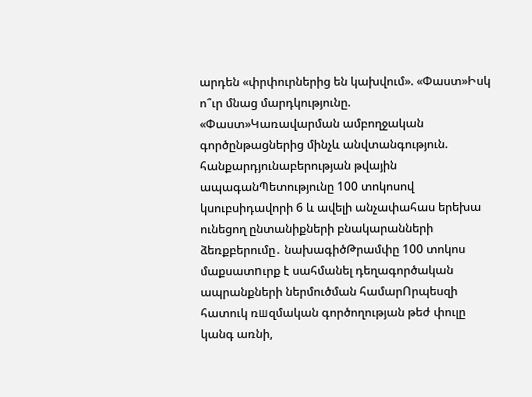արդեն «փրփուրներից են կախվում». «Փաստ»Իսկ ո՞ւր մնաց մարդկությունը. «Փաստ»Կառավարման ամբողջական գործընթացներից մինչև անվտանգություն. հանքարդյունաբերության թվային ապագանՊետությունը 100 տոկոսով կսուբսիդավորի 6 և ավելի անչափահաս երեխա ունեցող ընտանիքների բնակարանների ձեռքբերումը․ նախագիծԹրամփը 100 տոկոս մաքսատnւրք է սահմանել դեղագործական ապրանքների ներմուծման համարՈրպեսզի հատուկ ռшզմական գործողության թեժ փուլը կանգ առնի,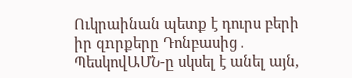Ուկրաինան պետք է դուրս բերի իր զnրքերը Դոնբասից․ ՊեսկովԱՄՆ-ը սկսել է անել այն,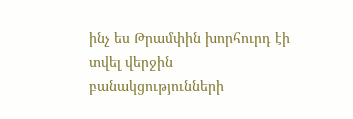ինչ ես Թրամփին խորհուրդ էի տվել վերջին բանակցությունների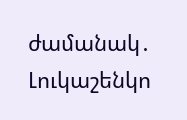ժամանակ․ Լուկաշենկո